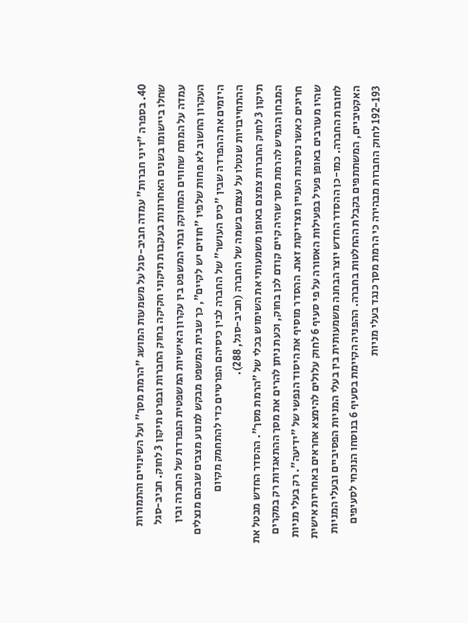40. בספרה "דיני חברות" עמדה חביב-סגל על משמעות המושג "הרמת מסך" ועל השינויים והתמורות שחלו ביישומו בשנים האחרונות בעקבות תיקוני חקיקה בחוק החברות ובפרט תיקון 3 לחוק. חביב-סגל עמדה על המתח שחווים המחוקק ובתי המשפט בין עקרון האישיות המשפטית הנפרדת של החברה ובין העקרון החשוב לא פחות שלפיו "חוזים יש לקיים", כך שבית המשפט מבקש למנוע מצבים שבהם מנצלים היזמים את ההפרדה שבין "כיס העושר" של החברה לבין כיסיהם הפרטיים כדי להתחמק מקיום ההתחייבויות שנטלו על עצמם בשמה של החברה (חביב-סגל, 288).
תיקון 3 לחוק החברות צמצם באופן משמעותי את השימוש בכלי של "הרמת מסך". ההסדר החדש מבטל את המבחן הגמיש להרמת מסך שהיה קיים קודם לכן בחוק, וכעת ניתן להרים את מסך ההתאגדות רק במקרים חריגים כאשר נסיבות העניין מצדיקות זאת. ההסדר מוסיף את היסוד הנפשי של "ידיעה". רק בעלי מניות שהיו מעורבים באופן פעיל בפעילות האסורה על פי סעיף 6 לחוק עלולים להימצא אחראים באחריות אישית לחובות החברה. כמו-כן ההסדר החדש יוצר הבחנה משמעותית בין בעלי המניות הפסיביים ובעלי המניות האקטיביים, המשתתפים בקבלת ההחלטות בחברה. ההפניה הקיימת בסעיף 6 בנוסחו הנוכחי לסעיפים 192-193 לחוק החברות מבהירה כי הרמת מסך כנגד בעלי מניות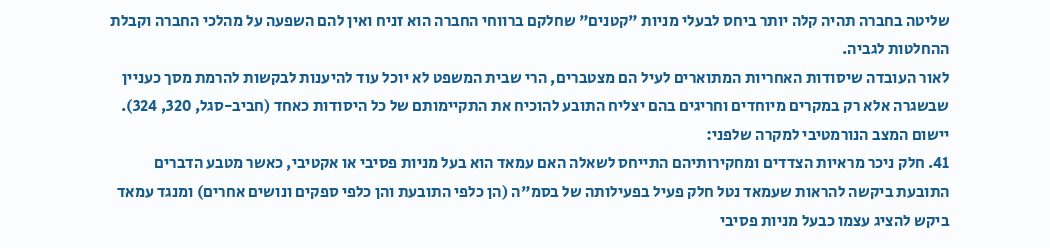שליטה בחברה תהיה קלה יותר ביחס לבעלי מניות "קטנים" שחלקם ברווחי החברה הוא זניח ואין להם השפעה על מהלכי החברה וקבלת ההחלטות לגביה.
לאור העובדה שיסודות האחריות המתוארים לעיל הם מצטברים, הרי שבית המשפט לא יוכל עוד להיענות לבקשות להרמת מסך כעניין שבשגרה אלא רק במקרים מיוחדים וחריגים בהם יצליח התובע להוכיח את התקיימותם של כל היסודות כאחד (חביב-סגל, 320, 324).
יישום המצב הנורמטיבי למקרה שלפני:
41. חלק ניכר מראיות הצדדים ומחקירותיהם התייחס לשאלה האם עמאד הוא בעל מניות פסיבי או אקטיבי, כאשר מטבע הדברים התובעת ביקשה להראות שעמאד נטל חלק פעיל בפעילותה של בסמ"ה (הן כלפי התובעת והן כלפי ספקים ונושים אחרים) ומנגד עמאד ביקש להציג עצמו כבעל מניות פסיבי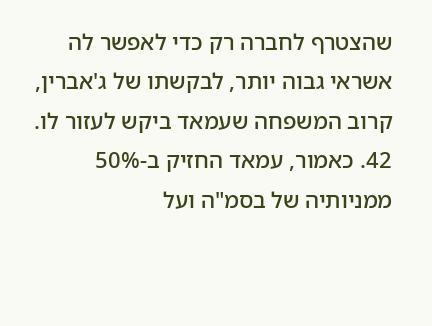שהצטרף לחברה רק כדי לאפשר לה אשראי גבוה יותר, לבקשתו של ג'אברין, קרוב המשפחה שעמאד ביקש לעזור לו.
42. כאמור, עמאד החזיק ב-50% ממניותיה של בסמ"ה ועל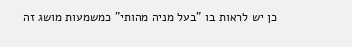כן יש לראות בו "בעל מניה מהותי" כמשמעות מושג זה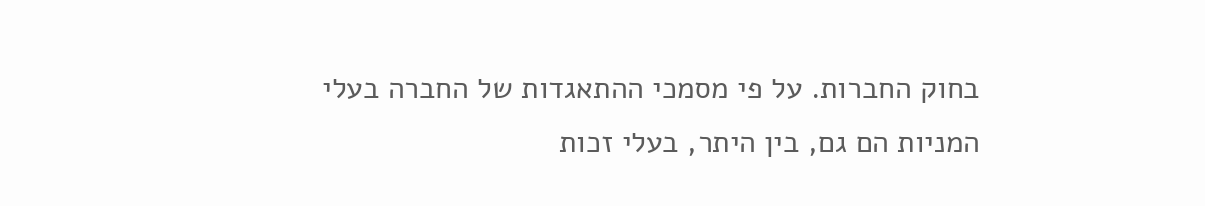בחוק החברות. על פי מסמכי ההתאגדות של החברה בעלי המניות הם גם, בין היתר, בעלי זכות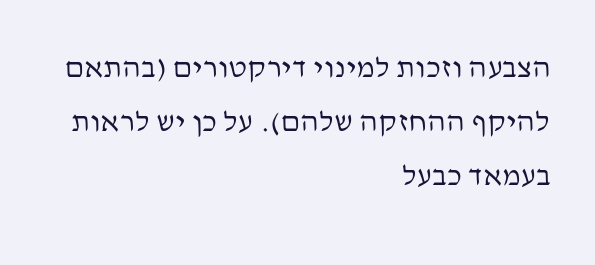הצבעה וזכות למינוי דירקטורים (בהתאם להיקף ההחזקה שלהם). על כן יש לראות בעמאד כבעל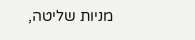מניות שליטה,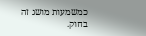כמשמעות מושג זה בחוק.